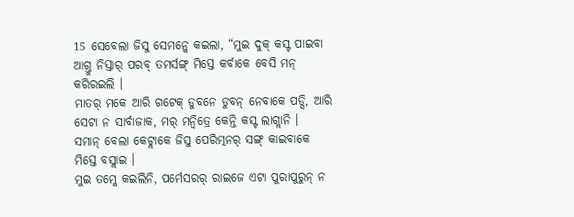15 ସେବେଲା ଜିସୁ ସେମନ୍କେ କଇଲା, “ମୁଇ ଦୁକ୍ କସ୍ଟ ପାଇବା ଆଗ୍ତୁ ନିସ୍ତାର୍ ପରବ୍ ତମର୍ସଙ୍ଗ୍ ମିସ୍ତେ କର୍ବାକେ ବେସି ମନ୍ କରିରଇଲି ।
ମାତର୍ ମକେ ଆରି ଗଟେକ୍ ଡୁବନେ ଡୁବନ୍ ନେବାକେ ପଡ୍ସି, ଆରି ସେଟା ନ ସାର୍ବାଜାକ, ମର୍ ମନ୍ବିତ୍ରେ କେନ୍ତି କସ୍ଟ ଲାଗ୍ଲାନି ।
ସମାନ୍ ବେଲା କେଟ୍ଲାକେ ଜିସୁ ପେରିତ୍ମନର୍ ସଙ୍ଗ୍ କାଇବାକେ ମିସ୍ତେ ବସ୍ଲାଇ ।
ମୁଇ ତମ୍କେ କଇଲିନି, ପର୍ମେସରର୍ ରାଇଜେ ଏଟା ପୁରାପୁରୁନ୍ ନ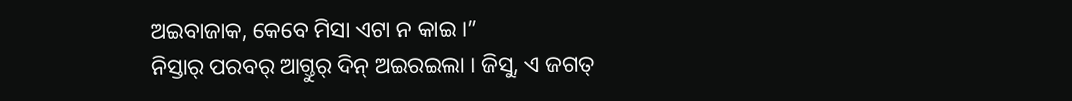ଅଇବାଜାକ, କେବେ ମିସା ଏଟା ନ କାଇ ।”
ନିସ୍ତାର୍ ପରବର୍ ଆଗ୍ତୁର୍ ଦିନ୍ ଅଇରଇଲା । ଜିସୁ, ଏ ଜଗତ୍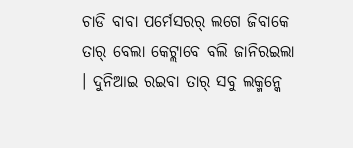ଚାଡି ବାବା ପର୍ମେସରର୍ ଲଗେ ଜିବାକେ ତାର୍ ବେଲା କେଟ୍ଲାବେ ବଲି ଜାନିରଇଲା । ଦୁନିଆଇ ରଇବା ତାର୍ ସବୁ ଲକ୍ମନ୍କେ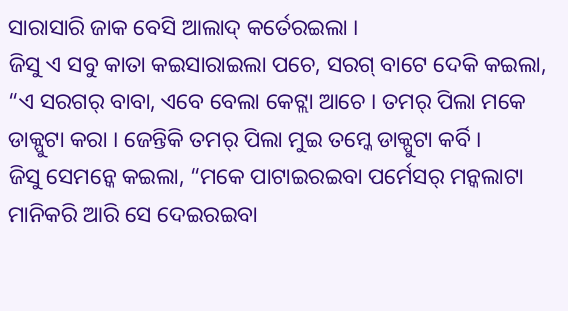ସାରାସାରି ଜାକ ବେସି ଆଲାଦ୍ କର୍ତେରଇଲା ।
ଜିସୁ ଏ ସବୁ କାତା କଇସାରାଇଲା ପଚେ, ସରଗ୍ ବାଟେ ଦେକି କଇଲା, “ଏ ସରଗର୍ ବାବା, ଏବେ ବେଲା କେଟ୍ଲା ଆଚେ । ତମର୍ ପିଲା ମକେ ଡାକ୍ପୁଟା କରା । ଜେନ୍ତିକି ତମର୍ ପିଲା ମୁଇ ତମ୍କେ ଡାକ୍ପୁଟା କର୍ବି ।
ଜିସୁ ସେମନ୍କେ କଇଲା, “ମକେ ପାଟାଇରଇବା ପର୍ମେସର୍ ମନ୍କଲାଟା ମାନିକରି ଆରି ସେ ଦେଇରଇବା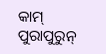କାମ୍ ପୁରାପୁରୁନ୍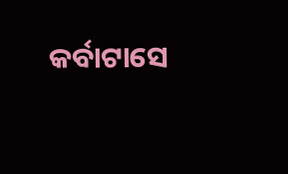କର୍ବାଟାସେ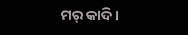ମର୍ କାଦି ।